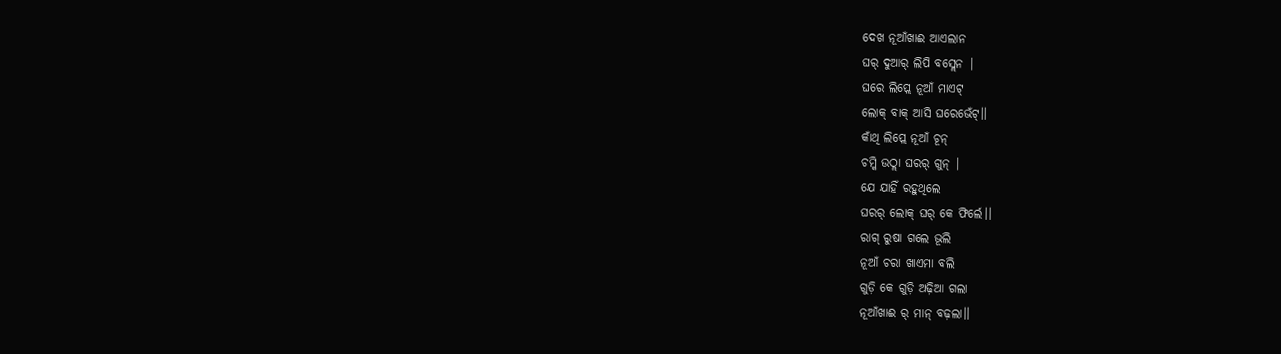ଦେଖ ନୂଆଁଖାଈ ଆଏଲାନ
ଘର୍ ଦୁଆର୍ ଲିପି ବସ୍ଲେନ |
ଘରେ ଲିପ୍ଲେ ନୂଆଁ ମାଏଟ୍
ଲୋକ୍ ବାକ୍ ଆସି ଘରେଭେଁଟ୍।।
କାଁଥି ଲିପ୍ଲେ ନୂଆଁ ଚୂନ୍
ଚମ୍କି ଉଠ୍ଲା ଘରର୍ ଗୁନ୍ |
ଯେ ଯାହିଁ ରହୁଥିଲେ
ଘରର୍ ଲୋକ୍ ଘର୍ କେ ଫିର୍ଲେ।।
ରାଗ୍ ରୁଷା ଗଲେ ଭୂଲି
ନୂଆଁ ଚରା ଖାଏମା ବଲି
ଗୁଡ଼ି କେ ଗୁଡ଼ି ଅଢ଼ିଆ ଗଲା
ନୂଆଁଖାଈ ର୍ ମାନ୍ ବଢ଼ଲା।।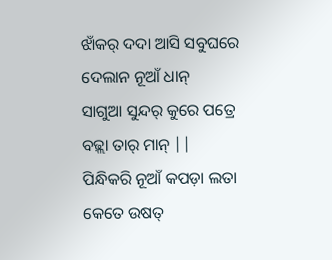ଝାଁକର୍ ଦଦା ଆସି ସବୁଘରେ
ଦେଲାନ ନୂଆଁ ଧାନ୍
ସାଗୁଆ ସୁନ୍ଦର୍ କୁରେ ପତ୍ରେ
ବଢ଼୍ଲା ତାର୍ ମାନ୍ ||
ପିନ୍ଧିକରି ନୂଆଁ କପଡ଼ା ଲତା
କେତେ ଉଷତ୍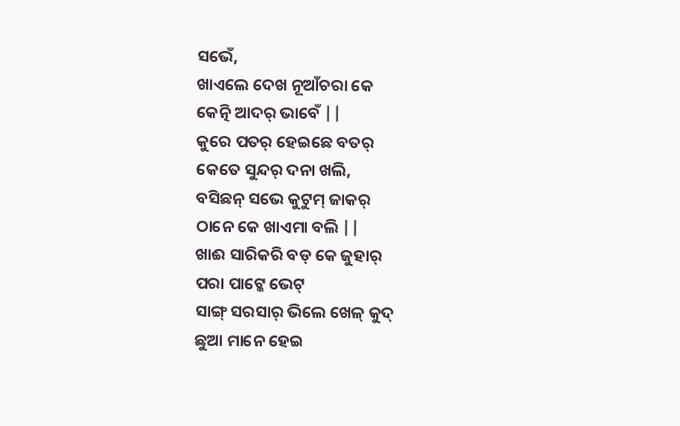ସଭେଁ,
ଖାଏଲେ ଦେଖ ନୂଆଁଚରା କେ
କେତ୍ନି ଆଦର୍ ଭାବେଁ ||
କୁରେ ପତର୍ ହେଇଛେ ବତର୍
କେତେ ସୁନ୍ଦର୍ ଦନା ଖଲି,
ବସିଛନ୍ ସଭେ କୁଟୁମ୍ ଜାକର୍
ଠାନେ କେ ଖାଏମା ବଲି ||
ଖାଈ ସାରିକରି ବଡ୍ କେ ଜୁହାର୍
ପରା ପାଟ୍କେ ଭେଟ୍
ସାଙ୍ଗ୍ ସରସାର୍ ଭିଲେ ଖେଳ୍ କୁଦ୍
ଛୁଆ ମାନେ ହେଇ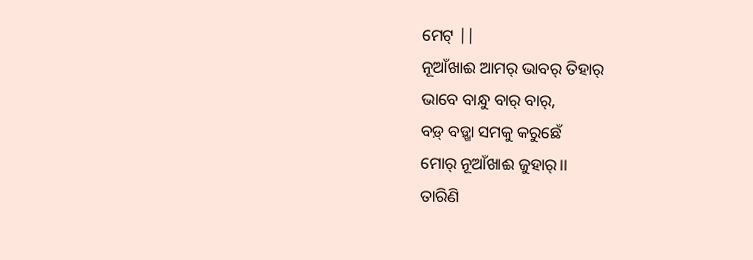ମେଟ୍ ||
ନୂଆଁଖାଈ ଆମର୍ ଭାବର୍ ତିହାର୍
ଭାବେ ବାନ୍ଧୁ ବାର୍ ବାର୍,
ବଡ଼୍ ବଡ଼୍ଖା ସମକୁ କରୁଛେଁ
ମୋର୍ ନୂଆଁଖାଈ ଜୁହାର୍।।
ତାରିଣି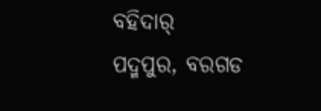ବହିଦାର୍
ପଦ୍ମପୁର, ବରଗଡ